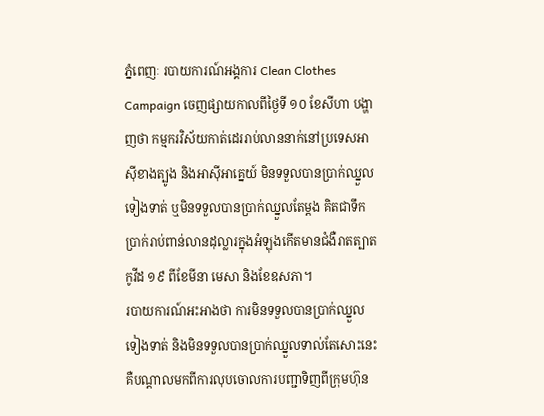ភ្នំពេញៈ របាយការណ៍អង្គការ Clean Clothes Campaign ចេញផ្សាយកាលពីថ្ងៃទី ១០ ខែសីហា បង្ហាញថា កម្មករវិស័យកាត់ដេររាប់លាននាក់នៅប្រទេសអាស៊ីខាងត្បូង និងអាស៊ីអាគ្នេយ៍ មិនទទួលបានប្រាក់ឈ្នួលទៀងទាត់ ឬមិនទទួលបានប្រាក់ឈ្នួលតែម្ដង គិតជាទឹកប្រាក់រាប់ពាន់លានដុល្លារក្នុងអំឡុងកើតមានជំងឺរាតត្បាតកូវីដ ១៩ ពីខែមីនា មេសា និងខែឧសភា។
របាយការណ៍អះអាងថា ការមិនទទួលបានប្រាក់ឈ្នួលទៀងទាត់ និងមិនទទួលបានប្រាក់ឈ្នួលទាល់តែសោះនេះ គឺបណ្ដាលមកពីការលុបចោលការបញ្ជាទិញពីក្រុមហ៊ុន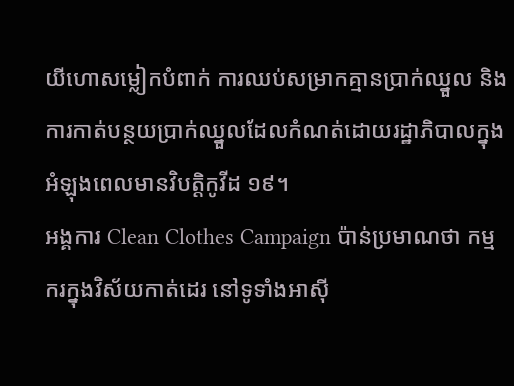យីហោសម្លៀកបំពាក់ ការឈប់សម្រាកគ្មានប្រាក់ឈ្នួល និងការកាត់បន្ថយប្រាក់ឈ្នួលដែលកំណត់ដោយរដ្ឋាភិបាលក្នុងអំឡុងពេលមានវិបត្តិកូវីដ ១៩។
អង្គការ Clean Clothes Campaign ប៉ាន់ប្រមាណថា កម្មករក្នុងវិស័យកាត់ដេរ នៅទូទាំងអាស៊ី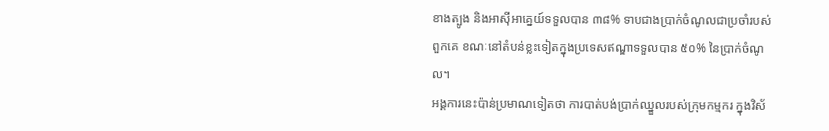ខាងត្បូង និងអាស៊ីអាគ្នេយ៍ទទួលបាន ៣៨% ទាបជាងប្រាក់ចំណូលជាប្រចាំរបស់ពួកគេ ខណៈនៅតំបន់ខ្លះទៀតក្នុងប្រទេសឥណ្ឌាទទួលបាន ៥០% នៃប្រាក់ចំណូល។
អង្គការនេះប៉ាន់ប្រមាណទៀតថា ការបាត់បង់ប្រាក់ឈ្នួលរបស់ក្រុមកម្មករ ក្នុងវិស័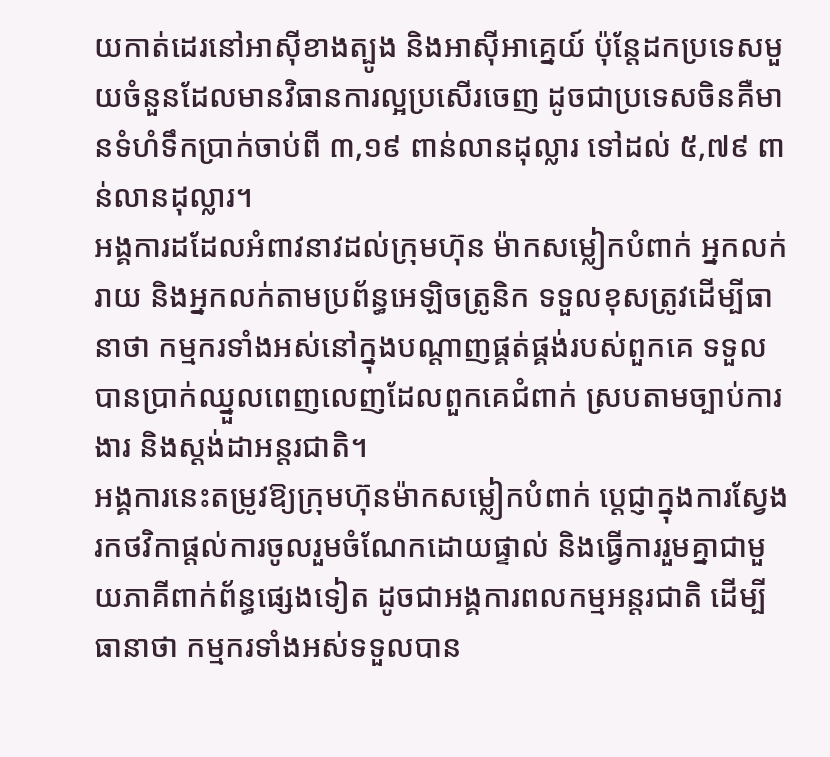យកាត់ដេរនៅអាស៊ីខាងត្បូង និងអាស៊ីអាគ្នេយ៍ ប៉ុន្តែដកប្រទេសមួយចំនួនដែលមានវិធានការល្អប្រសើរចេញ ដូចជាប្រទេសចិនគឺមានទំហំទឹកប្រាក់ចាប់ពី ៣,១៩ ពាន់លានដុល្លារ ទៅដល់ ៥,៧៩ ពាន់លានដុល្លារ។
អង្គការដដែលអំពាវនាវដល់ក្រុមហ៊ុន ម៉ាកសម្លៀកបំពាក់ អ្នកលក់រាយ និងអ្នកលក់តាមប្រព័ន្ធអេឡិចត្រូនិក ទទួលខុសត្រូវដើម្បីធានាថា កម្មករទាំងអស់នៅក្នុងបណ្តាញផ្គត់ផ្គង់របស់ពួកគេ ទទួលបានប្រាក់ឈ្នួលពេញលេញដែលពួកគេជំពាក់ ស្របតាមច្បាប់ការងារ និងស្តង់ដាអន្តរជាតិ។
អង្គការនេះតម្រូវឱ្យក្រុមហ៊ុនម៉ាកសម្លៀកបំពាក់ ប្តេជ្ញាក្នុងការស្វែងរកថវិកាផ្តល់ការចូលរួមចំណែកដោយផ្ទាល់ និងធ្វើការរួមគ្នាជាមួយភាគីពាក់ព័ន្ធផ្សេងទៀត ដូចជាអង្គការពលកម្មអន្តរជាតិ ដើម្បីធានាថា កម្មករទាំងអស់ទទួលបាន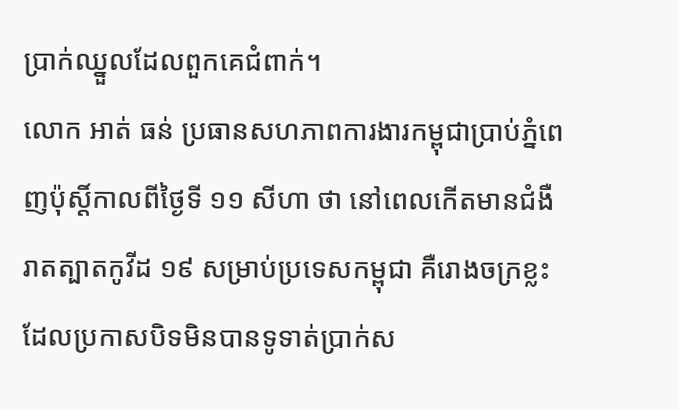ប្រាក់ឈ្នួលដែលពួកគេជំពាក់។
លោក អាត់ ធន់ ប្រធានសហភាពការងារកម្ពុជាប្រាប់ភ្នំពេញប៉ុស្ដិ៍កាលពីថ្ងៃទី ១១ សីហា ថា នៅពេលកើតមានជំងឺរាតត្បាតកូវីដ ១៩ សម្រាប់ប្រទេសកម្ពុជា គឺរោងចក្រខ្លះដែលប្រកាសបិទមិនបានទូទាត់ប្រាក់ស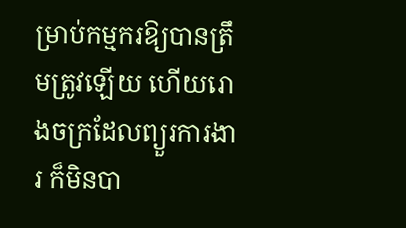ម្រាប់កម្មករឱ្យបានត្រឹមត្រូវឡើយ ហើយរោងចក្រដែលព្យួរការងារ ក៏មិនបា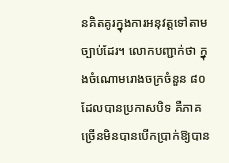នគិតគូរក្នុងការអនុវត្តទៅតាមច្បាប់ដែរ។ លោកបញ្ជាក់ថា ក្នុងចំណោមរោងចក្រចំនួន ៨០ ដែលបានប្រកាសបិទ គឺភាគច្រើនមិនបានបើកប្រាក់ឱ្យបាន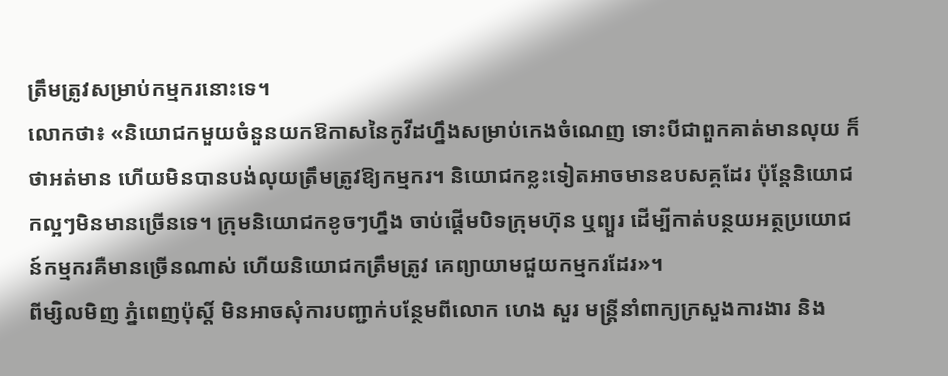ត្រឹមត្រូវសម្រាប់កម្មករនោះទេ។
លោកថា៖ «និយោជកមួយចំនួនយកឱកាសនៃកូវីដហ្នឹងសម្រាប់កេងចំណេញ ទោះបីជាពួកគាត់មានលុយ ក៏ថាអត់មាន ហើយមិនបានបង់លុយត្រឹមត្រូវឱ្យកម្មករ។ និយោជកខ្លះទៀតអាចមានឧបសគ្គដែរ ប៉ុន្តែនិយោជកល្អៗមិនមានច្រើនទេ។ ក្រុមនិយោជកខូចៗហ្នឹង ចាប់ផ្ដើមបិទក្រុមហ៊ុន ឬព្យួរ ដើម្បីកាត់បន្ថយអត្ថប្រយោជន៍កម្មករគឺមានច្រើនណាស់ ហើយនិយោជកត្រឹមត្រូវ គេព្យាយាមជួយកម្មករដែរ»។
ពីម្សិលមិញ ភ្នំពេញប៉ុស្តិ៍ មិនអាចសុំការបញ្ជាក់បន្ថែមពីលោក ហេង សួរ មន្ត្រីនាំពាក្យក្រសួងការងារ និង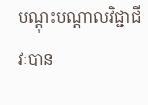បណ្ដុះបណ្ដាលវិជ្ជាជីវៈបាន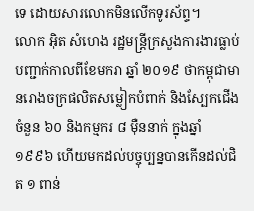ទេ ដោយសារលោកមិនលើកទូរស័ព្ទ។
លោក អ៊ិត សំហេង រដ្ឋមន្ត្រីក្រសួងការងារធ្លាប់បញ្ជាក់កាលពីខែមករា ឆ្នាំ ២០១៩ ថាកម្ពុជាមានរោងចក្រផលិតសម្លៀកបំពាក់ និងស្បែកជើងចំនួន ៦០ និងកម្មករ ៨ ម៉ឺននាក់ ក្នុងឆ្នាំ ១៩៩៦ ហើយមកដល់បច្ចុប្បន្នបានកើនដល់ជិត ១ ពាន់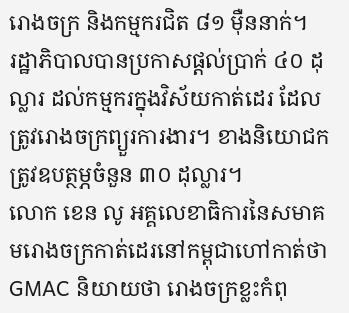រោងចក្រ និងកម្មករជិត ៨១ ម៉ឺននាក់។
រដ្ឋាភិបាលបានប្រកាសផ្ដល់ប្រាក់ ៤០ ដុល្លារ ដល់កម្មករក្នុងវិស័យកាត់ដេរ ដែលត្រូវរោងចក្រព្យួរការងារ។ ខាងនិយោជកត្រូវឧបត្ថម្ភចំនួន ៣០ ដុល្លារ។
លោក ខេន លូ អគ្គលេខាធិការនៃសមាគមរោងចក្រកាត់ដេរនៅកម្ពុជាហៅកាត់ថា GMAC និយាយថា រោងចក្រខ្លះកំពុ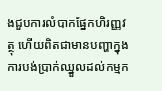ងជួបការលំបាកផ្នែកហិរញ្ញវត្ថុ ហើយពិតជាមានបញ្ហាក្នុងការបង់ប្រាក់ឈ្នួលដល់កម្មក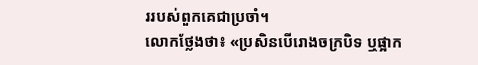ររបស់ពួកគេជាប្រចាំ។
លោកថ្លែងថា៖ «ប្រសិនបើរោងចក្របិទ ឬផ្អាក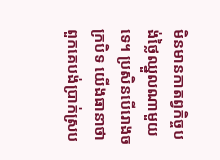មិនមានកាតព្វកិច្ចបង់ថ្លៃឈ្នួលណាមួយទេ។ ប្រសិនបើរោងចក្របិទ យើងធានាថាពួកគេបង់ប្រាក់ស្រប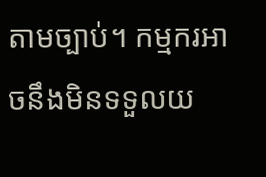តាមច្បាប់។ កម្មករអាចនឹងមិនទទួលយ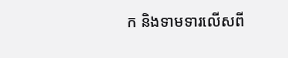ក និងទាមទារលើសពី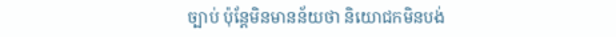ច្បាប់ ប៉ុន្តែមិនមានន័យថា និយោជកមិនបង់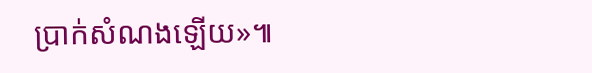ប្រាក់សំណងឡើយ»៕